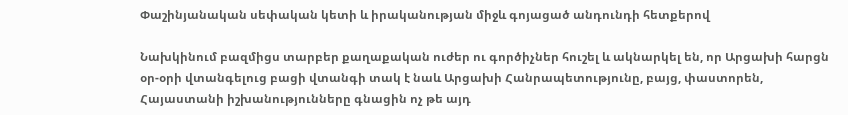Փաշինյանական սեփական կետի և իրականության միջև գոյացած անդունդի հետքերով

Նախկինում բազմիցս տարբեր քաղաքական ուժեր ու գործիչներ հուշել և ակնարկել են, որ Արցախի հարցն օր-օրի վտանգելուց բացի վտանգի տակ է նաև Արցախի Հանրապետությունը, բայց, փաստորեն, Հայաստանի իշխանությունները գնացին ոչ թե այդ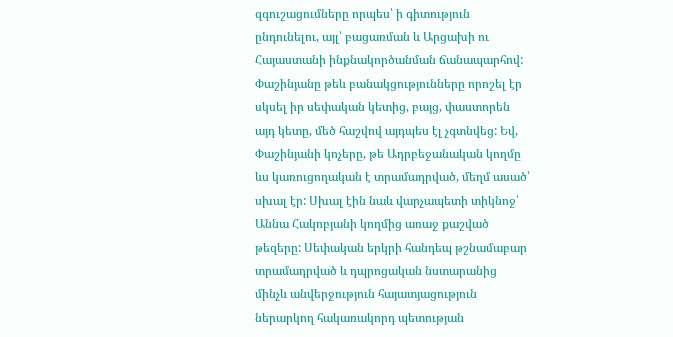զգուշացումները որպես՝ ի գիտություն ընդունելու, այլ՝ բացառման և Արցախի ու Հայաստանի ինքնակործանման ճանապարհով: Փաշինյանը թեև բանակցությունները որոշել էր սկսել իր սեփական կետից, բայց, փաստորեն այդ կետը, մեծ հաշվով այդպես էլ չգտնվեց: Եվ, Փաշինյանի կոչերը, թե Ադրբեջանական կողմը ևս կառուցողական է տրամադրված, մեղմ ասած՝ սխալ էր: Սխալ էին նաև վարչապետի տիկնոջ՝ Աննա Հակոբյանի կողմից առաջ քաշված թեզերը: Սեփական երկրի հանդեպ թշնամաբար տրամադրված և դպրոցական նստարանից մինչև անվերջություն հայատյացություն ներարկող հակառակորդ պետության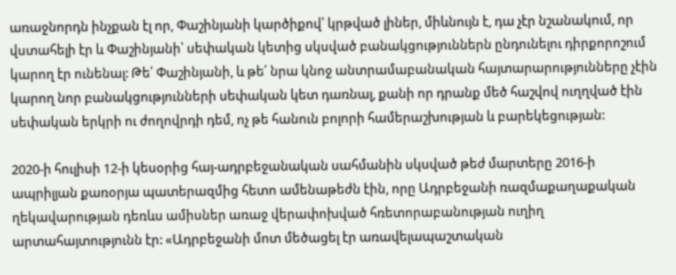առաջնորդն ինչքան էլ որ, Փաշինյանի կարծիքով՝ կրթված լիներ, միևնույն է, դա չէր նշանակում, որ վստահելի էր և Փաշինյանի՝ սեփական կետից սկսված բանակցություններն ընդունելու դիրքորոշում կարող էր ունենալ: Թե՛ Փաշինյանի, և թե՛ նրա կնոջ անտրամաբանական հայտարարությունները չէին կարող նոր բանակցությունների սեփական կետ դառնալ, քանի որ դրանք մեծ հաշվով ուղղված էին սեփական երկրի ու ժողովրդի դեմ, ոչ թե հանուն բոլորի համերաշխության և բարեկեցության:

2020-ի հուլիսի 12-ի կեսօրից հայ-ադրբեջանական սահմանին սկսված թեժ մարտերը 2016-ի ապրիլյան քառօրյա պատերազմից հետո ամենաթեժն էին, որը Ադրբեջանի ռազմաքաղաքական ղեկավարության դեռևս ամիսներ առաջ վերափոխված հռետորաբանության ուղիղ արտահայտությունն էր: «Ադրբեջանի մոտ մեծացել էր առավելապաշտական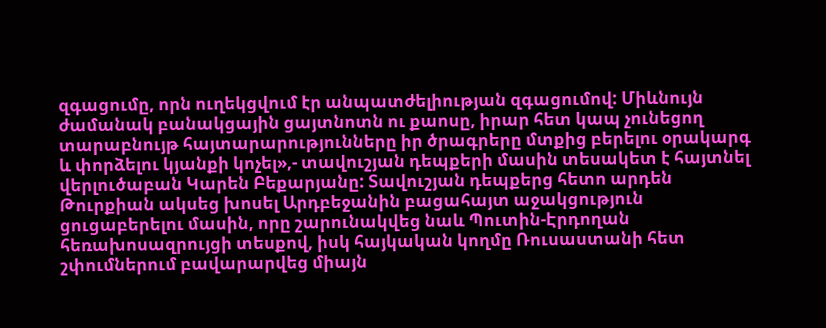զգացումը, որն ուղեկցվում էր անպատժելիության զգացումով: Միևնույն ժամանակ բանակցային ցայտնոտն ու քաոսը, իրար հետ կապ չունեցող տարաբնույթ հայտարարությունները իր ծրագրերը մտքից բերելու օրակարգ և փորձելու կյանքի կոչել»,- տավուշյան դեպքերի մասին տեսակետ է հայտնել վերլուծաբան Կարեն Բեքարյանը: Տավուշյան դեպքերց հետո արդեն Թուրքիան ակսեց խոսել Արդբեջանին բացահայտ աջակցություն ցուցաբերելու մասին, որը շարունակվեց նաև Պուտին-Էրդողան հեռախոսազրույցի տեսքով, իսկ հայկական կողմը Ռուսաստանի հետ շփումներում բավարարվեց միայն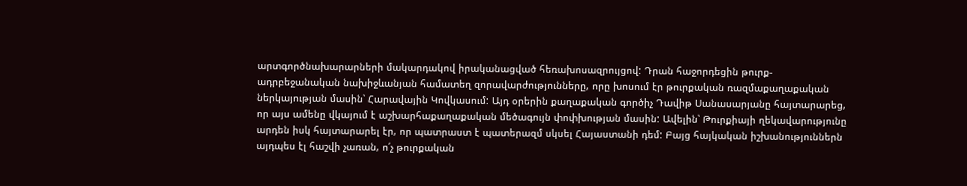արտգործնախարարների մակարդակով իրականացված հեռախոսազրույցով: Դրան հաջորդեցին թուրք-ադրբեջանական նախիջևանյան համատեղ զորավարժությունները, որը խոսում էր թուրքական ռազմաքաղաքական ներկայության մասին՝ Հարավային Կովկասում: Այդ օրերին քաղաքական գործիչ Դավիթ Սանասարյանը հայտարարեց, որ այս ամենը վկայում է աշխարհաքաղաքական մեծագույն փոփխության մասին: Ավելին՝ Թուրքիայի ղեկավարությունը արդեն իսկ հայտարարել էր, որ պատրաստ է պատերազմ սկսել Հայաստանի դեմ: Բայց հայկական իշխանություններն այդպես էլ հաշվի չառան, ո՛չ թուրքական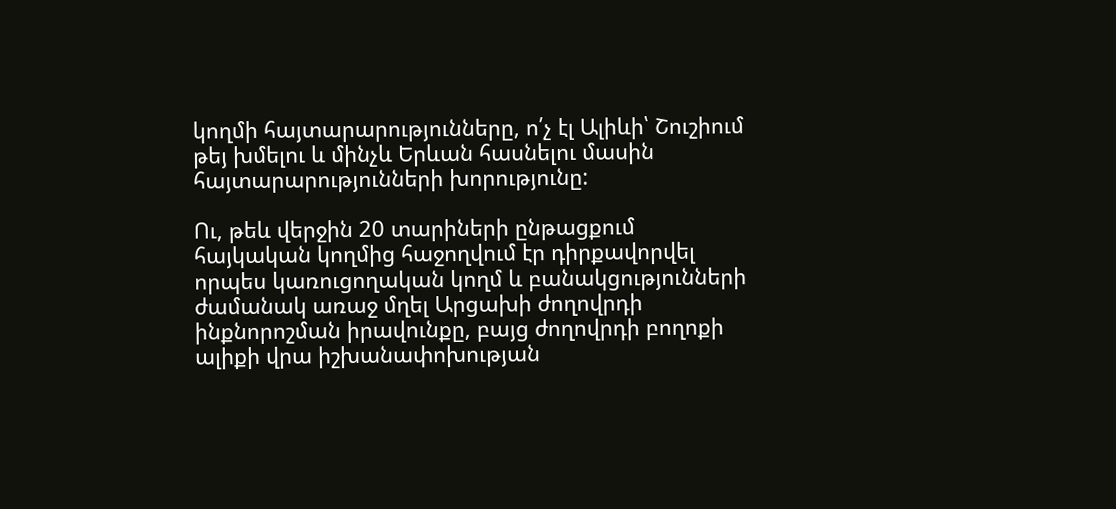կողմի հայտարարությունները, ո՛չ էլ Ալիևի՝ Շուշիում թեյ խմելու և մինչև Երևան հասնելու մասին հայտարարությունների խորությունը:

Ու, թեև վերջին 20 տարիների ընթացքում հայկական կողմից հաջողվում էր դիրքավորվել որպես կառուցողական կողմ և բանակցությունների ժամանակ առաջ մղել Արցախի ժողովրդի ինքնորոշման իրավունքը, բայց ժողովրդի բողոքի ալիքի վրա իշխանափոխության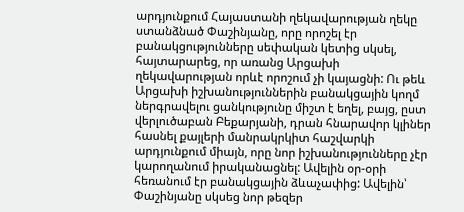արդյունքում Հայաստանի ղեկավարության ղեկը ստանձնած Փաշինյանը, որը որոշել էր բանակցությունները սեփական կետից սկսել, հայտարարեց, որ առանց Արցախի ղեկավարության որևէ որոշում չի կայացնի: Ու թեև Արցախի իշխանություններին բանակցային կողմ ներգրավելու ցանկությունը միշտ է եղել, բայց, ըստ վերլուծաբան Բեքարյանի, դրան հնարավոր կլիներ հասնել քայլերի մանրակրկիտ հաշվարկի արդյունքում միայն, որը նոր իշխանությունները չէր կարողանում իրականացնել: Ավելին օր-օրի հեռանում էր բանակցային ձևաչափից: Ավելին՝ Փաշինյանը սկսեց նոր թեզեր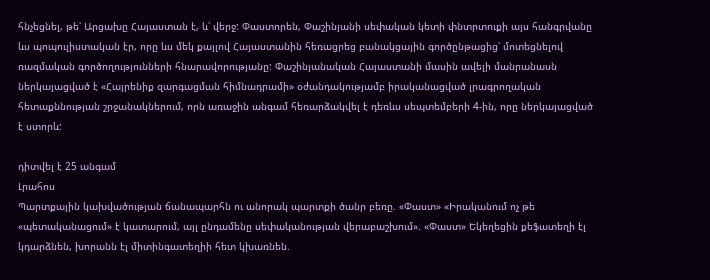հնչեցնել, թե՝ Արցախը Հայաստան է, և՝ վերջ: Փաստորեն, Փաշինյանի սեփական կետի փնտրտուքի այս հանգրվանը ևս պոպուլիստական էր, որը ևս մեկ քայլով Հայաստանին հեռացրեց բանակցային գործընթացից՝ մոտեցնելով ռազմական գործողությունների հնարավորությանը: Փաշինյանական Հայաստանի մասին ավելի մանրանասն ներկայացված է «Հայրենիք զարգացման հիմնադրամի» օժանդակությամբ իրականացված լրագրողական հետաքննության շրջանակներում, որն առաջին անգամ հեռարձակվել է դեռևս սեպտեմբերի 4-ին, որը ներկայացված է ստորև:

դիտվել է 25 անգամ
Լրահոս
Պարտքային կախվածության ճանապարհն ու անորակ պարտքի ծանր բեռը. «Փաստ» «Իրականում ոչ թե «պետականացում» է կատարում, այլ ընդամենը սեփականության վերաբաշխում». «Փաստ» Եկեղեցին քեֆատեղի էլ կդարձնեն, խորանն էլ միտինգատեղիի հետ կխառնեն.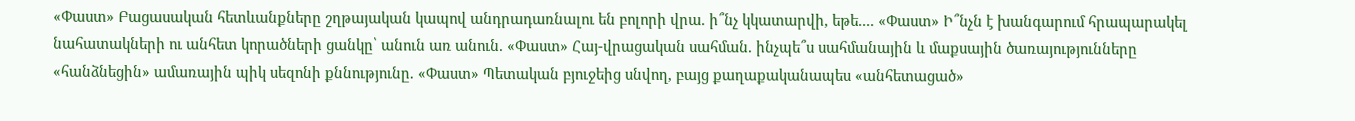«Փաստ» Բացասական հետևանքները շղթայական կապով անդրադառնալու են բոլորի վրա. ի՞նչ կկատարվի, եթե.... «Փաստ» Ի՞նչն է խանգարում հրապարակել նահատակների ու անհետ կորածների ցանկը՝ անուն առ անուն. «Փաստ» Հայ-վրացական սահման. ինչպե՞ս սահմանային և մաքսային ծառայությունները «հանձնեցին» ամառային պիկ սեզոնի քննությունը. «Փաստ» Պետական բյուջեից սնվող, բայց քաղաքականապես «անհետացած»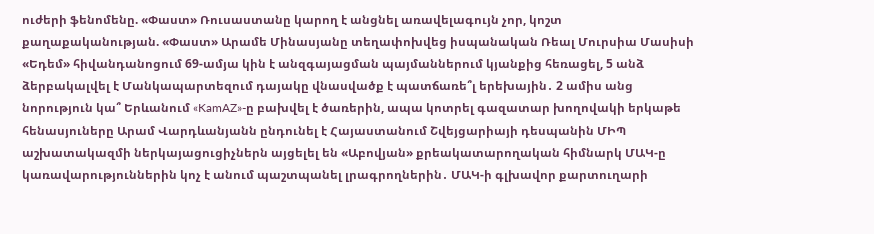ուժերի ֆենոմենը. «Փաստ» Ռուսաստանը կարող է անցնել առավելագույն չոր, կոշտ քաղաքականության. «Փաստ» Արամե Մինասյանը տեղափոխվեց իսպանական Ռեալ Մուրսիա Մասիսի «Եդեմ» հիվանդանոցում 69-ամյա կին է անզգայացման պայմաններում կյանքից հեռացել, 5 անձ ձերբակալվել է Մանկապարտեզում դայակը վնասվածք է պատճառե՞լ երեխային․ 2 ամիս անց նորություն կա՞ Երևանում «KamAZ»-ը բախվել է ծառերին, ապա կոտրել գազատար խողովակի երկաթե հենասյուները Արամ Վարդևանյանն ընդունել է Հայաստանում Շվեյցարիայի դեսպանին ՄԻՊ աշխատակազմի ներկայացուցիչներն այցելել են «Աբովյան» քրեակատարողական հիմնարկ ՄԱԿ-ը կառավարություններին կոչ է անում պաշտպանել լրագրողներին․ ՄԱԿ-ի գլխավոր քարտուղարի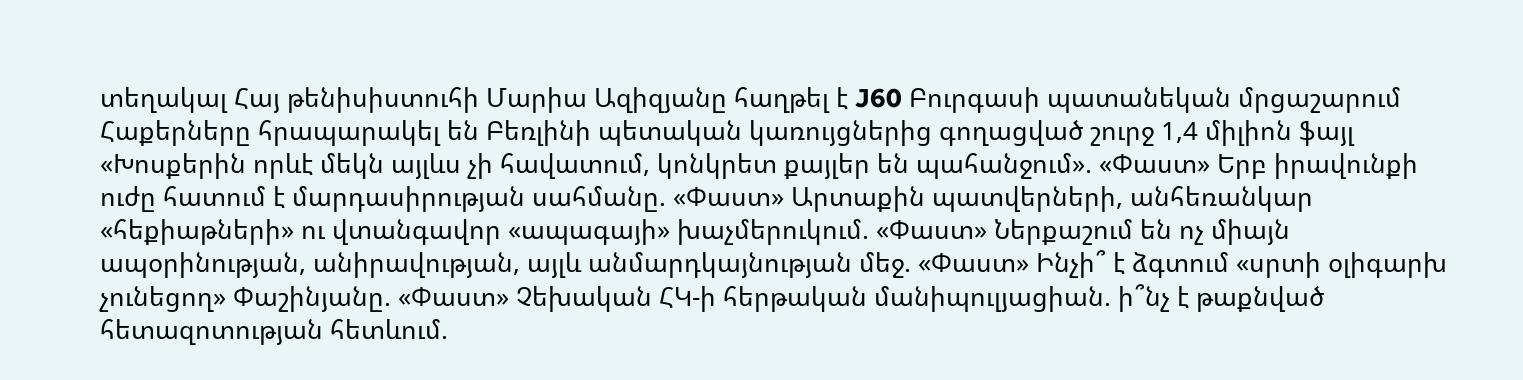տեղակալ Հայ թենիսիստուհի Մարիա Ազիզյանը հաղթել է J60 Բուրգասի պատանեկան մրցաշարում Հաքերները հրապարակել են Բեռլինի պետական կառույցներից գողացված շուրջ 1,4 միլիոն ֆայլ «Խոսքերին որևէ մեկն այլևս չի հավատում, կոնկրետ քայլեր են պահանջում». «Փաստ» Երբ իրավունքի ուժը հատում է մարդասիրության սահմանը. «Փաստ» Արտաքին պատվերների, անհեռանկար «հեքիաթների» ու վտանգավոր «ապագայի» խաչմերուկում. «Փաստ» Ներքաշում են ոչ միայն ապօրինության, անիրավության, այլև անմարդկայնության մեջ. «Փաստ» Ինչի՞ է ձգտում «սրտի օլիգարխ չունեցող» Փաշինյանը. «Փաստ» Չեխական ՀԿ-ի հերթական մանիպուլյացիան. ի՞նչ է թաքնված հետազոտության հետևում.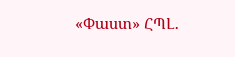«Փաստ» ՀՊԼ․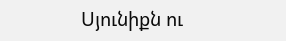Սյունիքն ու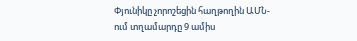Փյունիկը չորոշեցին հաղթողին ԱՄՆ-ում տղամարդը 9 ամիս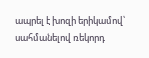ապրել է խոզի երիկամով՝ սահմանելով ռեկորդ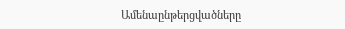Ամենաընթերցվածները